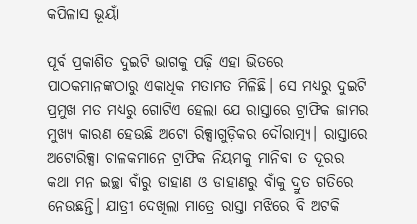କପିଳାସ ଭୂୟାଁ

ପୂର୍ବ ପ୍ରକାଶିତ ଦୁଇଟି ଭାଗକୁ ପଢ଼ି ଏହା ଭିତରେ ପାଠକମାନଙ୍କଠାରୁ ଏକାଧିକ ମତାମତ ମିଳିଛି। ସେ ମଧ୍ୟରୁ ଦୁଇଟି ପ୍ରମୁଖ ମତ ମଧ୍ୟରୁ ଗୋଟିଏ ହେଲା ଯେ ରାସ୍ତାରେ ଟ୍ରାଫିକ ଜାମର ମୁଖ୍ୟ କାରଣ ହେଉଛି ଅଟୋ ରିକ୍ସାଗୁଡ଼ିକର ଦୌରାତ୍ମ୍ୟ। ରାସ୍ତାରେ ଅଟୋରିକ୍ସା ଚାଳକମାନେ ଟ୍ରାଫିକ ନିୟମକୁ ମାନିବା ତ ଦୂରର କଥା ମନ ଇଚ୍ଛା ବାଁରୁ ଡାହାଣ ଓ ଡାହାଣରୁ ବାଁକୁ ଦ୍ରୁତ ଗତିରେ ନେଉଛନ୍ତି। ଯାତ୍ରୀ ଦେଖିଲା ମାତ୍ରେ ରାସ୍ତା ମଝିରେ ବି ଅଟକି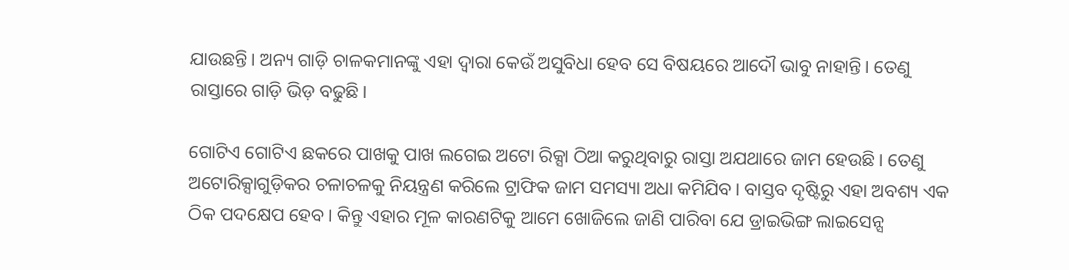ଯାଉଛନ୍ତି। ଅନ୍ୟ ଗାଡ଼ି ଚାଳକମାନଙ୍କୁ ଏହା ଦ୍ଵାରା କେଉଁ ଅସୁବିଧା ହେବ ସେ ବିଷୟରେ ଆଦୌ ଭାବୁ ନାହାନ୍ତି। ତେଣୁ ରାସ୍ତାରେ ଗାଡ଼ି ଭିଡ଼ ବଢୁଛି।

ଗୋଟିଏ ଗୋଟିଏ ଛକରେ ପାଖକୁ ପାଖ ଲଗେଇ ଅଟୋ ରିକ୍ସା ଠିଆ କରୁଥିବାରୁ ରାସ୍ତା ଅଯଥାରେ ଜାମ ହେଉଛି। ତେଣୁ ଅଟୋରିକ୍ସାଗୁଡ଼ିକର ଚଳାଚଳକୁ ନିୟନ୍ତ୍ରଣ କରିଲେ ଟ୍ରାଫିକ ଜାମ ସମସ୍ୟା ଅଧା କମିଯିବ। ବାସ୍ତବ ଦୃଷ୍ଟିରୁ ଏହା ଅବଶ୍ୟ ଏକ ଠିକ ପଦକ୍ଷେପ ହେବ। କିନ୍ତୁ ଏହାର ମୂଳ କାରଣଟିକୁ ଆମେ ଖୋଜିଲେ ଜାଣି ପାରିବା ଯେ ଡ୍ରାଇଭିଙ୍ଗ ଲାଇସେନ୍ସ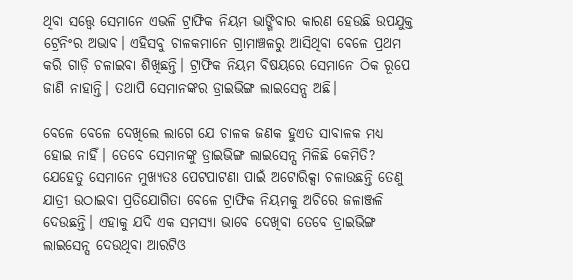ଥିବା ସତ୍ତ୍ୱେ ସେମାନେ ଏଭଳି ଟ୍ରାଫିକ ନିୟମ ଭାଙ୍ଗିବାର କାରଣ ହେଉଛି ଉପଯୁକ୍ତ ଟ୍ରେନିଂର ଅଭାବ। ଏହିସବୁ ଚାଳକମାନେ ଗ୍ରାମାଞ୍ଚଳରୁ ଆସିଥିବା ବେଳେ ପ୍ରଥମ କରି ଗାଡ଼ି ଚଳାଇବା ଶିଖିଛନ୍ତି। ଟ୍ରାଫିକ ନିୟମ ବିଷୟରେ ସେମାନେ ଠିକ ରୂପେ ଜାଣି ନାହାନ୍ତି। ତଥାପି ସେମାନଙ୍କର ଡ୍ରାଇଭିଙ୍ଗ ଲାଇସେନ୍ସ ଅଛି।

ବେଳେ ବେଳେ ଦେଖିଲେ ଲାଗେ ଯେ ଚାଳକ ଜଣକ ହୁଏତ ସାବାଳକ ମଧ୍ୟ ହୋଇ ନାହିଁ। ତେବେ ସେମାନଙ୍କୁ ଡ୍ରାଇଭିଙ୍ଗ ଲାଇସେନ୍ସ ମିଳିଛି କେମିତି? ଯେହେତୁ ସେମାନେ ମୁଖ୍ୟତଃ ପେଟପାଟଣା ପାଇଁ ଅଟୋରିକ୍ସା ଚଳାଉଛନ୍ତି ତେଣୁ ଯାତ୍ରୀ ଉଠାଇବା ପ୍ରତିଯୋଗିତା ବେଳେ ଟ୍ରାଫିକ ନିୟମକୁ ଅଚିରେ ଜଳାଞ୍ଜଳି ଦେଉଛନ୍ତି। ଏହାକୁ ଯଦି ଏକ ସମସ୍ୟା ଭାବେ ଦେଖିବା ତେବେ ଡ୍ରାଇଭିଙ୍ଗ ଲାଇସେନ୍ସ ଦେଉଥିବା ଆରଟିଓ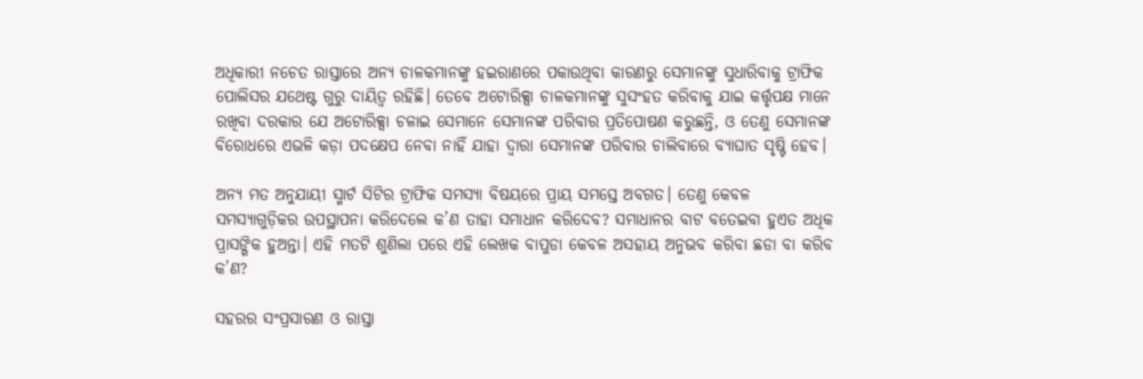ଅଧିକାରୀ ନଚେତ ରାସ୍ତାରେ ଅନ୍ୟ ଚାଳକମାନଙ୍କୁ ହଇରାଣରେ ପକାଉଥିବା କାରଣରୁ ସେମାନଙ୍କୁ ସୁଧାରିବାକୁ ଟ୍ରାଫିକ ପୋଲିସର ଯଥେଷ୍ଟ ଗୁରୁ ଦାୟିତ୍ଵ ରହିଛି। ତେବେ ଅଟୋରିକ୍ସା ଚାଳକମାନଙ୍କୁ ସୁସଂହତ କରିବାକୁ ଯାଇ କର୍ତ୍ତୃପକ୍ଷ ମାନେ ରଖିବା ଦରକାର ଯେ ଅଟୋରିକ୍ସା ଚଳାଇ ସେମାନେ ସେମାନଙ୍କ ପରିବାର ପ୍ରତିପୋଷଣ କରୁଛନ୍ତି, ଓ ତେଣୁ ସେମାନଙ୍କ ବିରୋଧରେ ଏଭଳି କଡ଼ା ପଦକ୍ଷେପ ନେବା ନାହିଁ ଯାହା ଦ୍ଵାରା ସେମାନଙ୍କ ପରିବାର ଚାଲିବାରେ ବ୍ୟାଘାତ ସୃଷ୍ଟି ହେବ।

ଅନ୍ୟ ମତ ଅନୁଯାୟୀ ସ୍ମାର୍ଟ ସିଟିର ଟ୍ରାଫିକ ସମସ୍ୟା ବିଷୟରେ ପ୍ରାୟ ସମସ୍ତେ ଅବଗତ। ତେଣୁ କେବଳ ସମସ୍ୟାଗୁଡ଼ିକର ଉପସ୍ଥାପନା କରିଦେଲେ କ’ଣ ତାହା ସମାଧାନ କରିଦେବ? ସମାଧାନର ବାଟ ବତେଇବା ହୁଏତ ଅଧିକ ପ୍ରାସଙ୍ଗିକ ହୁଅନ୍ତା। ଏହି ମତଟି ଶୁଣିଲା ପରେ ଏହି ଲେଖକ ବାପୁଡା କେବଳ ଅସହାୟ ଅନୁଭବ କରିବା ଛଡା ବା କରିବ କ’ଣ?

ସହରର ସଂପ୍ରସାରଣ ଓ ରାସ୍ତା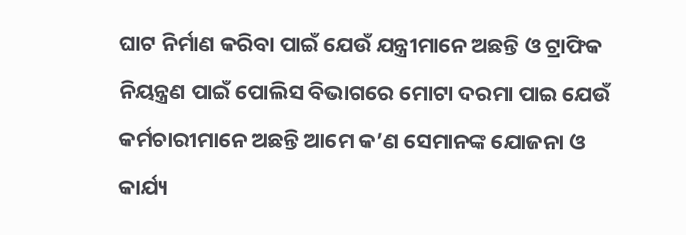ଘାଟ ନିର୍ମାଣ କରିବା ପାଇଁ ଯେଉଁ ଯନ୍ତ୍ରୀମାନେ ଅଛନ୍ତି ଓ ଟ୍ରାଫିକ ନିୟନ୍ତ୍ରଣ ପାଇଁ ପୋଲିସ ବିଭାଗରେ ମୋଟା ଦରମା ପାଇ ଯେଉଁ କର୍ମଚାରୀମାନେ ଅଛନ୍ତି ଆମେ କ’ଣ ସେମାନଙ୍କ ଯୋଜନା ଓ କାର୍ଯ୍ୟ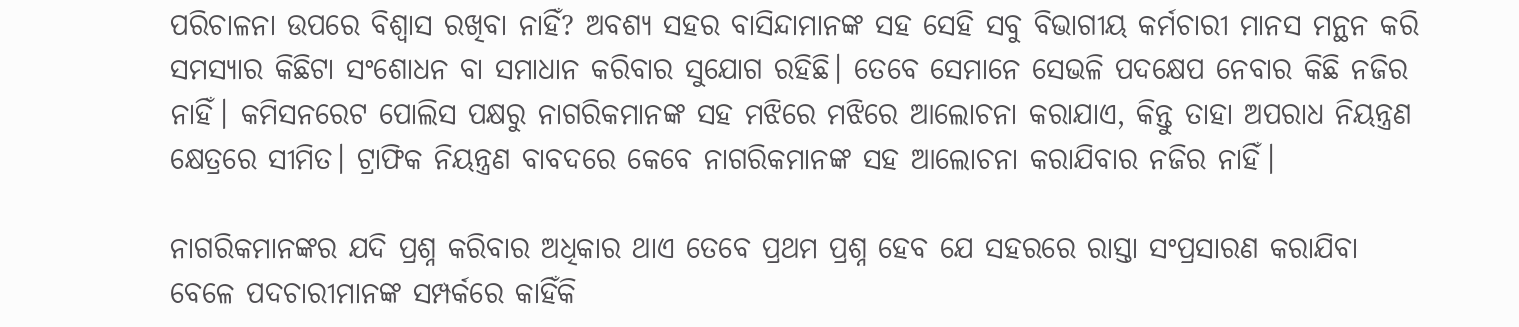ପରିଚାଳନା ଉପରେ ବିଶ୍ଵାସ ରଖିବା ନାହିଁ? ଅବଶ୍ୟ ସହର ବାସିନ୍ଦାମାନଙ୍କ ସହ ସେହି ସବୁ ବିଭାଗୀୟ କର୍ମଚାରୀ ମାନସ ମନ୍ଥନ କରି ସମସ୍ୟାର କିଛିଟା ସଂଶୋଧନ ବା ସମାଧାନ କରିବାର ସୁଯୋଗ ରହିଛି। ତେବେ ସେମାନେ ସେଭଳି ପଦକ୍ଷେପ ନେବାର କିଛି ନଜିର ନାହିଁ। କମିସନରେଟ ପୋଲିସ ପକ୍ଷରୁ ନାଗରିକମାନଙ୍କ ସହ ମଝିରେ ମଝିରେ ଆଲୋଚନା କରାଯାଏ, କିନ୍ତୁ ତାହା ଅପରାଧ ନିୟନ୍ତ୍ରଣ କ୍ଷେତ୍ରରେ ସୀମିତ। ଟ୍ରାଫିକ ନିୟନ୍ତ୍ରଣ ବାବଦରେ କେବେ ନାଗରିକମାନଙ୍କ ସହ ଆଲୋଚନା କରାଯିବାର ନଜିର ନାହିଁ।

ନାଗରିକମାନଙ୍କର ଯଦି ପ୍ରଶ୍ନ କରିବାର ଅଧିକାର ଥାଏ ତେବେ ପ୍ରଥମ ପ୍ରଶ୍ନ ହେବ ଯେ ସହରରେ ରାସ୍ତା ସଂପ୍ରସାରଣ କରାଯିବା ବେଳେ ପଦଚାରୀମାନଙ୍କ ସମ୍ପର୍କରେ କାହିଁକି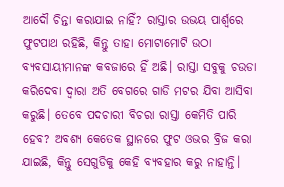ଆଦୌ ଚିନ୍ତା କରାଯାଇ ନାହିଁ? ରାସ୍ତାର ଉଭୟ ପାର୍ଶ୍ଵରେ ଫୁଟପାଥ ରହିଛି, କିନ୍ତୁ ତାହା ମୋଟାମୋଟି ଉଠା ବ୍ୟବସାୟୀମାନଙ୍କ କବଜାରେ ହିଁ ଅଛି। ରାସ୍ତା ସବୁକୁ ଚଉଡା କରିଦେବା ଦ୍ଵାରା ଅତି ବେଗରେ ଗାଡି ମଟର ଯିବା ଆସିବା କରୁଛି। ତେବେ ପଦଚାରୀ ବିଚରା ରାସ୍ତା କେମିତି ପାରି ହେବ? ଅବଶ୍ୟ କେତେକ ସ୍ଥାନରେ ଫୁଟ ଓଭର ବ୍ରିଜ କରା ଯାଇଛି, କିନ୍ତୁ ସେଗୁଡିକୁ କେହି ବ୍ୟବହାର କରୁ ନାହାନ୍ତି।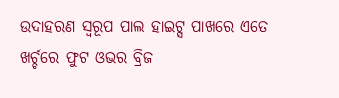ଉଦାହରଣ ସ୍ୱରୂପ ପାଲ ହାଇଟ୍ସ ପାଖରେ ଏତେ ଖର୍ଚ୍ଚରେ ଫୁଟ ଓଭର ବ୍ରିଜ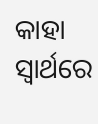କାହା ସ୍ଵାର୍ଥରେ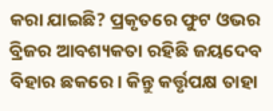କରା ଯାଇଛି? ପ୍ରକୃତରେ ଫୁଟ ଓଭର ବ୍ରିଜର ଆବଶ୍ୟକତା ରହିଛି ଜୟଦେବ ବିହାର ଛକରେ। କିନ୍ତୁ କର୍ତ୍ତୃପକ୍ଷ ତାହା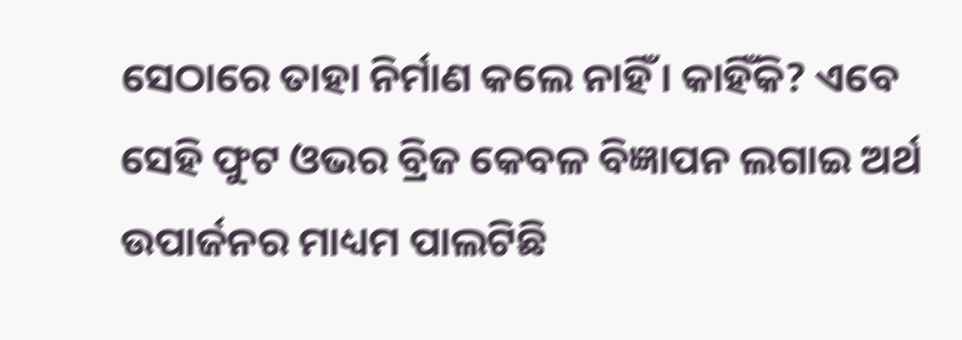ସେଠାରେ ତାହା ନିର୍ମାଣ କଲେ ନାହିଁ। କାହିଁକି? ଏବେ ସେହି ଫୁଟ ଓଭର ବ୍ରିଜ କେବଳ ବିଜ୍ଞାପନ ଲଗାଇ ଅର୍ଥ ଉପାର୍ଜନର ମାଧ୍ୟମ ପାଲଟିଛି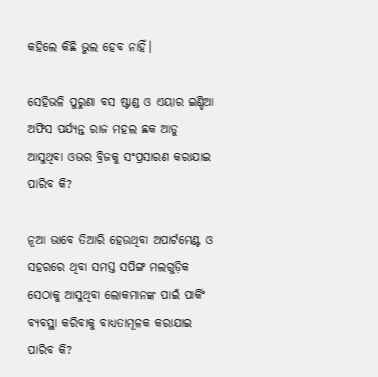କହିଲେ କିଛି ଭୁଲ ହେବ ନାହିଁ।

ସେହିଭଳି ପୁରୁଣା ବସ ଷ୍ଟାଣ୍ଡ ଓ ଏୟାର ଇଣ୍ଡିଆ ଅଫିସ ପର୍ଯ୍ୟନ୍ତ ରାଜ ମହଲ ଛକ ଆଡୁ ଆସୁଥିବା ଓଭର ବ୍ରିଜକୁ ସଂପ୍ରସାରଣ କରାଯାଇ ପାରିବ କି?

ନୂଆ ଭାବେ ତିଆରି ହେଉଥିବା ଅପାର୍ଟମେଣ୍ଟ ଓ ସହରରେ ଥିବା ସମସ୍ତ ସପିଙ୍ଗ ମଲଗୁଡ଼ିକ ସେଠାକୁ ଆସୁଥିବା ଲୋକମାନଙ୍କ ପାଇଁ ପାର୍କିଂ ବ୍ୟବସ୍ଥା କରିବାକୁ ବାଧ୍ୟତାମୂଳକ କରାଯାଇ ପାରିବ କି?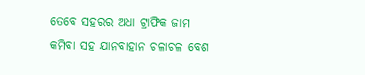ତେବେ ସହରର ଅଧା ଟ୍ରାଫିକ ଜାମ କମିବା ସହ ଯାନବାହାନ ଚଳାଚଳ ବେଶ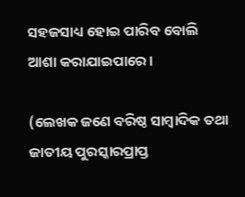ସହଜସାଧ୍ୟ ହୋଇ ପାରିବ ବୋଲି ଆଶା କରାଯାଇପାରେ।

(ଲେଖକ ଜଣେ ବରିଷ୍ଠ ସାମ୍ବାଦିକ ତଥା ଜାତୀୟ ପୁରସ୍କାରପ୍ରାପ୍ତ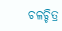ଚଳଚ୍ଚିତ୍ର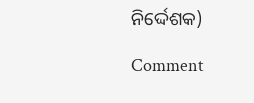ନିର୍ଦ୍ଦେଶକ)

Comment